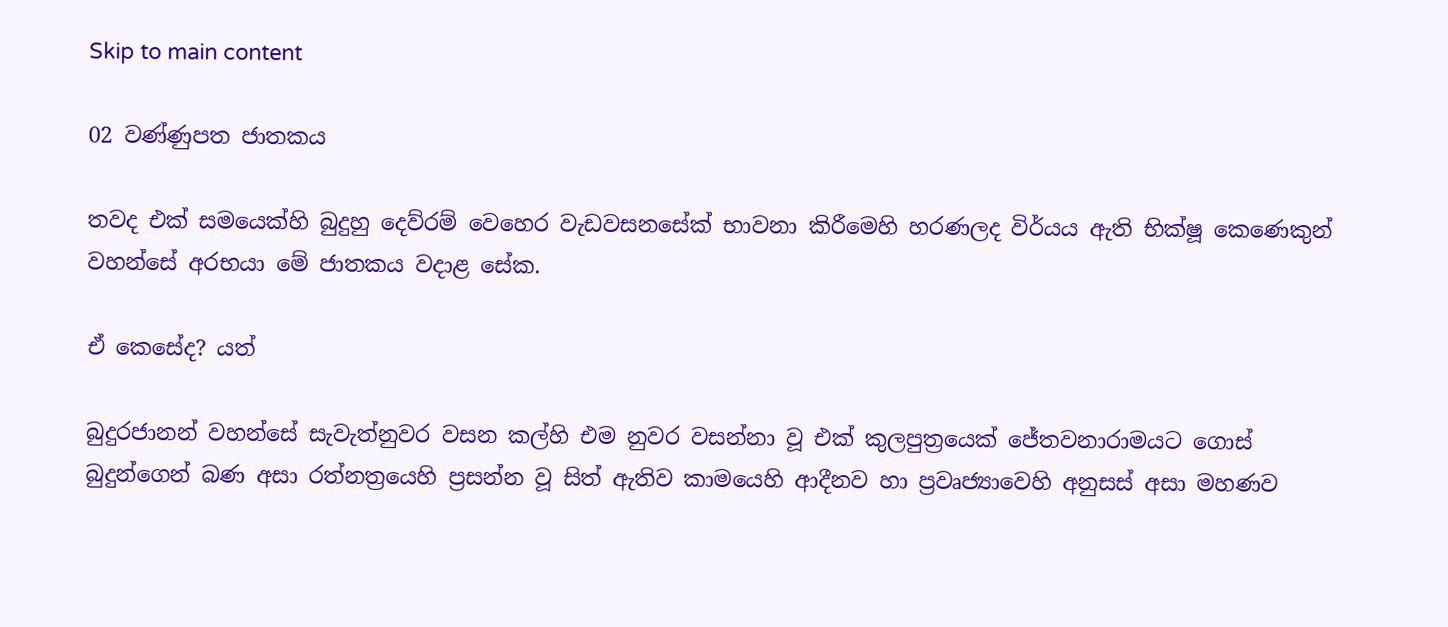Skip to main content

02 වණ්ණුපත ජාතකය

තවද එක් සමයෙක්හි බුදුහු දෙව්රම් වෙහෙර වැඩවසනසේක් භාවනා කිරීමෙහි හරණලද විර්යය ඇති භික්ෂූ කෙණෙකුන් වහන්සේ අරභයා මේ ජාතකය වදාළ සේක.

ඒ කෙසේද? යත්

බුදුරජානන් වහන්සේ සැවැත්නුවර වසන කල්හි එම නුවර වසන්නා වූ එක් කුලපුත්‍රයෙක් ජේතවනාරාමයට ගොස් බුදුන්ගෙන් බණ අසා රත්නත්‍රයෙහි ප්‍රසන්න වූ සිත් ඇතිව කාමයෙහි ආදීනව හා ප්‍රවෘජ්‍යාවෙහි අනුසස් අසා මහණව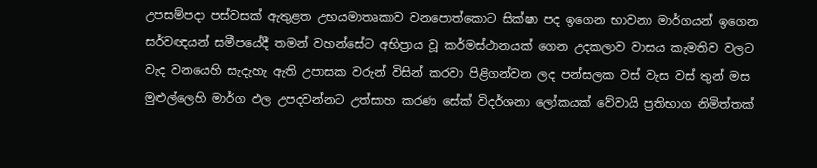උපසම්පදා පස්වසක් ඇතුළත උභයමාතෘකාව වනපොත්කොට සික්ෂා පද ඉගෙන භාවනා මාර්ගයන් ඉගෙන සර්වඥයන් සමීපයේදී තමන් වහන්සේට අභිප්‍රාය වූ කර්මස්ථානයක් ගෙන උදකලාව වාසය කැමතිව වලට වැද වනයෙහි සැදැහැ ඇති උපාසක වරුන් විසින් කරවා පිළිගන්වන ලද පන්සලක වස් වැස වස් තුන් මස මුළුල්ලෙහි මාර්ග ඵල උපදවන්නට උත්සාහ කරණ සේක් විදර්ශනා ලෝකයක් වේවායි ප්‍රතිභාග නිමිත්තක්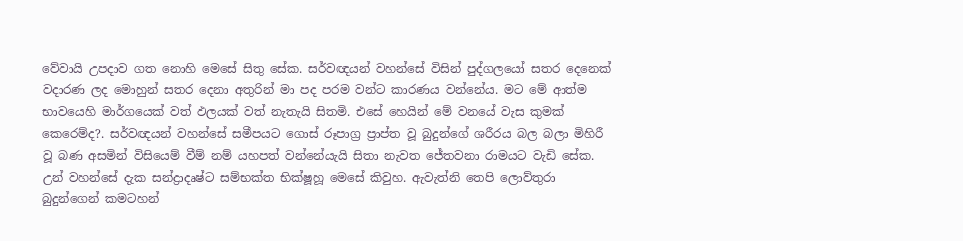වේවායි උපදාව ගත නොහි මෙසේ සිතු සේක. සර්වඥයන් වහන්සේ විසින් පුද්ගලයෝ සතර දෙනෙක් වදාරණ ලද මොහුන් සතර දෙනා අතුරින් මා පද පරම වන්ට කාරණය වන්නේය. මට මේ ආත්ම භාවයෙහි මාර්ගයෙක් වත් ඵලයක් වත් නැතැයි සිතමි. එසේ හෙයින් මේ වනයේ වැස කුමක් කෙරෙම්ද?. සර්වඥයන් වහන්සේ සමීපයට ගොස් රූපාග්‍ර ප්‍රාප්ත වූ බුදුන්ගේ ශරීරය බල බලා මිහිරී වූ බණ අසමින් විසියෙම් වීම් නම් යහපත් වන්නේයැයි සිතා නැවත ජේතවනා රාමයට වැඩි සේක. උන් වහන්සේ දැක සන්ද්‍රාදෘෂ්ට සම්භක්ත භික්ෂූහූ මෙසේ කිවුහ. ඇවැත්නි තෙපි ලොව්තුරා බුදුන්ගෙන් කමටහන්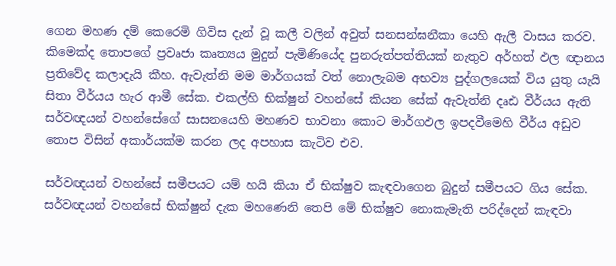ගෙන මහණ දම් කෙරෙමි ගිවිස දැන් වූ කලී වලින් අවුත් සනසන්ඝනීකා යෙහි ඇලී වාසය කරව. කිමෙක්ද තොපගේ ප්‍රවෘජා කෘත්‍යය මුදුන් පැමිණියේද පුනරුත්පත්තියක් නැතුව අර්හත් ඵල ඥානය ප්‍රතිවේද කලාදැයි කීහ. ඇවැත්නි මම මාර්ගයක් වත් නොලැබම අභව්‍ය පුද්ගලයෙක් විය යුතු යැයි සිතා වීර්යය හැර ආමී සේක. එකල්හි භික්ෂුන් වහන්සේ කියන සේක් ඇවැත්නි දෘඪ වීර්යය ඇති සර්වඥයන් වහන්සේගේ සාසනයෙහි මහණව භාවනා කොට මාර්ගඵල ඉපදවීමෙහි වීර්ය අඩුව තොප විසින් අකාර්යක්ම කරන ලද අපහාස කැටිව එව.

සර්වඥයන් වහන්සේ සමීපයට යම් හයි කියා ඒ භික්ෂුව කැඳවාගෙන බුදුන් සමීපයට ගිය සේක. සර්වඥයන් වහන්සේ භික්ෂුන් දැක මහණෙනි තෙපි මේ භික්ෂුව නොකැමැති පරිද්දෙන් කැඳවා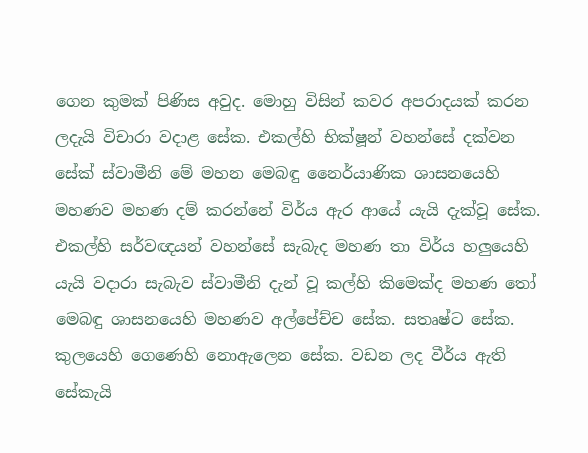ගෙන කුමක් පිණිස අවුද. මොහු විසින් කවර අපරාදයක් කරන ලදැයි විචාරා වදාළ සේක. එකල්හි භික්ෂූන් වහන්සේ දක්වන සේක් ස්වාමීනි මේ මහන මෙබඳු නෛර්යාණික ශාසනයෙහි මහණව මහණ දම් කරන්නේ විර්ය ඇර ආයේ යැයි දැක්වූ සේක. එකල්හි සර්වඥයන් වහන්සේ සැබැද මහණ තා විර්ය හලුයෙහි යැයි වදාරා සැබැව ස්වාමීනි දැන් වූ කල්හි කිමෙක්ද මහණ තෝ මෙබඳු ශාසනයෙහි මහණව අල්පේච්ච සේක. සතෘෂ්ට සේක. කුලයෙහි ගෙණෙහි නොඇලෙන සේක. වඩන ලද වීර්ය ඇති සේකැයි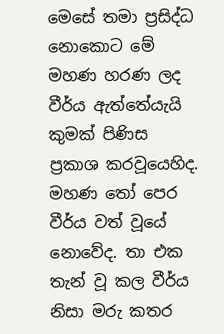මෙසේ තමා ප්‍රසිද්ධ නොකොට මේ මහණ හරණ ලද වීර්ය ඇත්තේයැයි කුමක් පිණිස ප්‍රකාශ කරවූයෙහිද. මහණ තෝ පෙර වීර්ය වත් වූයේ නොවේද. තා එක තැන් වූ කල වීර්ය නිසා මරු කතර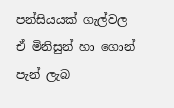පන්සියයක් ගැල්වල ඒ මිනිසුන් හා ගොන් පැන් ලැබ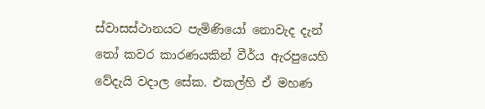ස්වාසස්ථානයට පැමිණියෝ නොවැද දැන් තෝ කවර කාරණයකින් වීර්ය ඇරපුයෙහි වේදැයි වදාල සේක. එකල්හි ඒ මහණ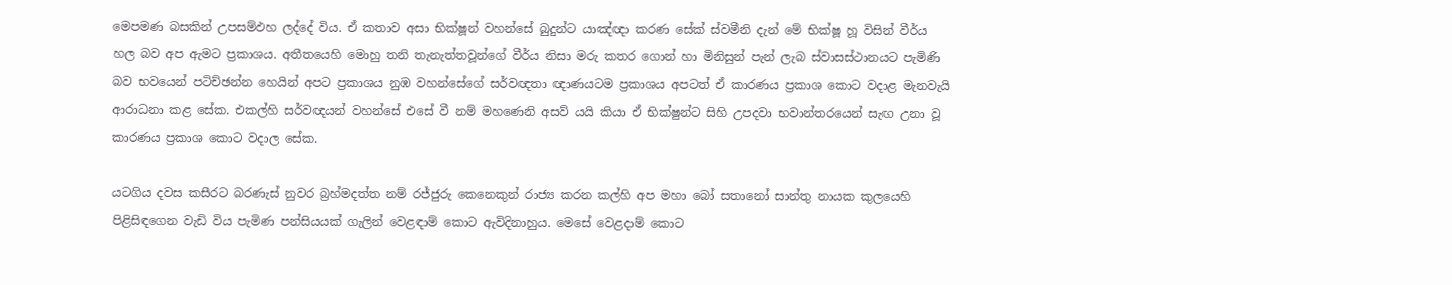මෙපමණ බසකින් උපසම්ඵහ ලද්දේ විය. ඒ කතාව අසා භික්ෂූන් වහන්සේ බුදුන්ට යාඤ්ඥා කරණ සේක් ස්වමීනි දැන් මේ භික්ෂූ හූ විසින් වීර්ය හල බව අප ඇමට ප්‍රකාශය. අතීතයෙහි මොහු තනි තැනැත්තවූන්ගේ වීර්ය නිසා මරු කතර ගොන් හා මිනිසුන් පැන් ලැබ ස්වාසස්ථානයට පැමිණි බව භවයෙන් පටිච්ඡන්න හෙයින් අපට ප්‍රකාශය නුඹ වහන්සේගේ සර්වඥතා ඥාණයටම ප්‍රකාශය අපටත් ඒ කාරණය ප්‍රකාශ කොට වදාළ මැනවැයි ආරාධනා කළ සේක. එකල්හි සර්වඥයන් වහන්සේ එසේ වී නම් මහණෙනි අසව් යයි කියා ඒ භික්ෂුන්ට සිහි උපදවා භවාන්තරයෙන් සැඟ උනා වූ කාරණය ප්‍රකාශ කොට වදාල සේක.

යටගිය දවස කසීරට බරණැස් නුවර බ්‍රහ්මදත්ත නම් රජ්ජුරු කෙනෙකුන් රාජ්‍ය කරන කල්හි අප මහා බෝ සතානෝ සාන්තු නායක කුලයෙහි පිළිසිඳගෙන වැඩි විය පැමිණ පන්සියයක් ගැලින් වෙළඳාම් කොට ඇවිදිනාහුය. මෙසේ වෙළදාම් කොට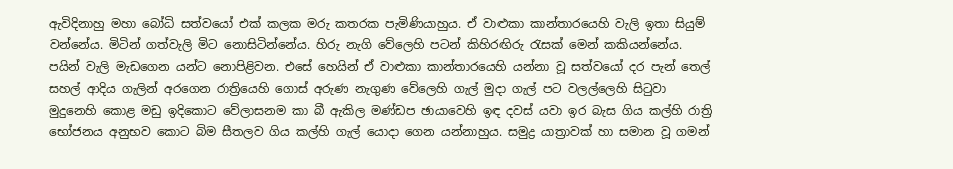ඇවිදිනාහු මහා බෝධි සත්වයෝ එක් කලක මරු කතරක පැමිණියාහුය. ඒ වාළුකා කාන්තාරයෙහි වැලි ඉතා සියුම් වන්නේය. මිටින් ගත්වැලි මිට නොසිටින්නේය. හිරු නැගි වේලෙහි පටන් කිහිරඟිරු රැසක් මෙන් කකියන්නේය. පයින් වැලි මැඩගෙන යන්ට නොපිළිවන. එසේ හෙයින් ඒ වාළුකා කාන්තාරයෙහි යන්නා වූ සත්වයෝ දර පැන් තෙල් සහල් ආදිය ගැලින් අරගෙන රාත්‍රියෙහි ගොස් අරුණ නැගුණ වේලෙහි ගැල් මුදා ගැල් පට වලල්ලෙහි සිටුවා මුදුනෙහි කොළ මඩු ඉදිකොට වේලාසනම කා බී ඇකිල මණ්ඩප ඡායාවෙහි ඉඳ දවස් යවා ඉර බැස ගිය කල්හි රාත්‍රි භෝජනය අනුභව කොට බිම සීතලව ගිය කල්හි ගැල් යොදා ගෙන යන්නාහුය. සමුද්‍ර යාත්‍රාවක් හා සමාන වූ ගමන්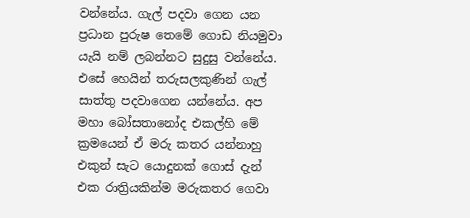වන්නේය. ගැල් පදවා ගෙන යන ප්‍රධාන පුරුෂ තෙමේ ගොඩ නියමුවා යැයි නම් ලබන්නට සුදුසු වන්නේය. එසේ හෙයින් තරුසලකුණින් ගැල් සාත්තු පදවාගෙන යන්නේය. අප මහා බෝසතානෝද එකල්හි මේ ක්‍රමයෙන් ඒ මරු කතර යන්නාහු එකුන් සැට යොදුනක් ගොස් දැන් එක රාත්‍රියකින්ම මරුකතර ගෙවා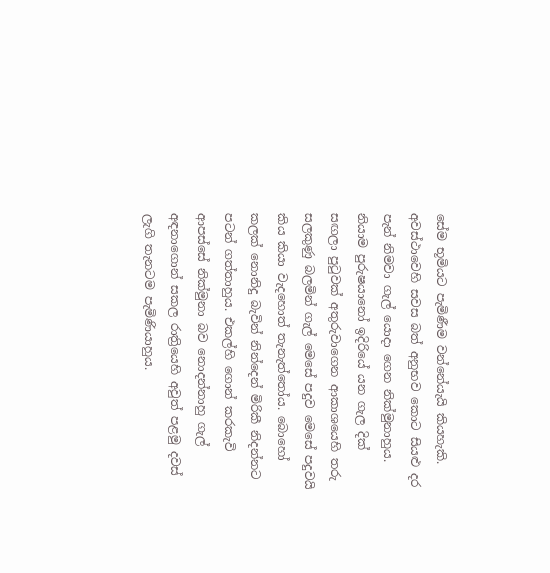සේම භූමියට පැමිණීම වන්නේයැයි කියහැකි. අවස්ථාවෙහි සවස බත් අනුභව කොට සියළු දර පැන් නිමවා ගැල් යොදා ගෙන නික්මුනාහුය. නියාම පුරුෂයානෝ ඉදිරියේ යන ගැල දික් සඟලා පුටුවක් අතුරුවාගෙන ආකාශයෙහි තරු සලකුණු බලමින් ගැල් මෙසේ පදුව මෙසේ පදුවයි කිය කියා වැදහොත් තැනැත්තෝය. බොහෝ කලක් නොනිදු බැවින් නින්දෙන් මිරිකී නිදන්නට පටන් ගත්තාහුය. එකල්හි ගොන් කරකැවි ආපස්සේ නික්මුනා බව නොදන්නාහු ගැල් අඳනාගොන් සකල රාත්‍රියෙහි අවුත් පළමු දවස් ලැගි තැනටම පැමිණියාහුය.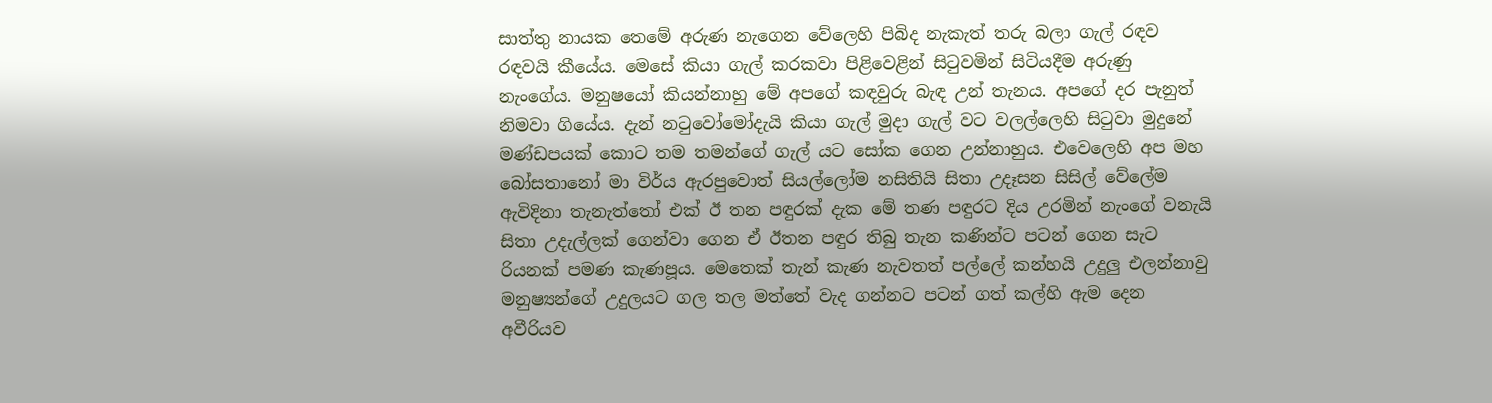සාත්තු නායක තෙමේ අරුණ නැගෙන වේලෙහි පිබිද නැකැත් තරු බලා ගැල් රඳව රඳවයි කීයේය. මෙසේ කියා ගැල් කරකවා පිළිවෙළින් සිටුවමින් සිටියදීම අරුණු නැංගේය. මනුෂයෝ කියන්නාහු මේ අපගේ කඳවුරු බැඳ උන් තැනය. අපගේ දර පැනුත් නිමවා ගියේය. දැන් නටුවෝමෝදැයි කියා ගැල් මුදා ගැල් වට වලල්ලෙහි සිටුවා මුදුනේ මණ්ඩපයක් කොට තම තමන්ගේ ගැල් යට සෝක ගෙන උන්නාහුය. එවෙලෙහි අප මහ බෝසතානෝ මා විර්ය ඇරපුවොත් සියල්ලෝම නසිතියි සිතා උදෑසන සිසිල් වේලේම ඇවිදිනා තැනැත්තෝ එක් ඊ තන පඳුරක් දැක මේ තණ පඳුරට දිය උරමින් නැංගේ වනැයි සිතා උදැල්ලක් ගෙන්වා ගෙන ඒ ඊතන පඳුර තිබු තැන කණින්ට පටන් ගෙන සැට රියනක් පමණ කැණපූය. මෙතෙක් තැන් කැණ නැවතත් පල්ලේ කන්හයි උදුලු එලන්නාවු මනුෂ්‍යන්ගේ උදුලයට ගල තල මත්තේ වැද ගන්නට පටන් ගත් කල්හි ඇම දෙන අවීරියව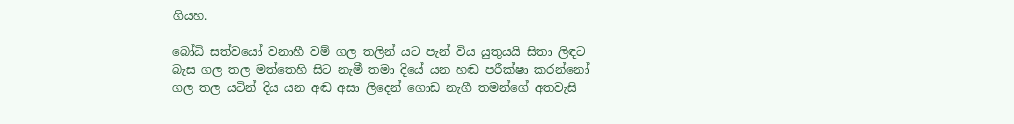ගියහ.

බෝධි සත්වයෝ වනාහී වම් ගල තලින් යට පැන් විය යුතුයයි සිතා ලිඳට බැස ගල තල මත්තෙහි සිට නැමී තමා දියේ යන හඬ පරීක්ෂා කරන්නෝ ගල තල යටින් දිය යන අඬ අසා ලිදෙන් ගොඩ නැගී තමන්ගේ අතවැසි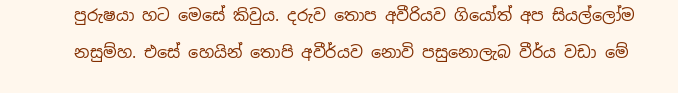පුරුෂයා හට මෙසේ කිවුය. දරුව තොප අවීරියව ගියෝත් අප සියල්ලෝම නසුම්හ. එසේ හෙයින් තොපි අවීර්යව නොවි පසුනොලැබ වීර්ය වඩා මේ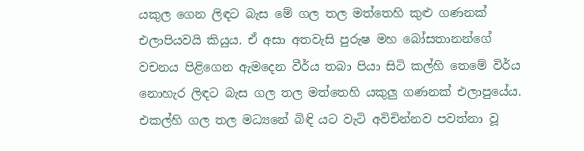යකුල ගෙන ලිඳට බැස මේ ගල තල මත්තෙහි කුළු ගණනක් එලාපියවයි කියුය. ඒ අසා අතවැසි පුරුෂ මහ බෝසතානන්ගේ වචනය පිළිගෙන ඇමදෙන වීර්ය තබා පියා සිටි කල්හි තෙමේ විර්ය නොහැර ලිඳට බැස ගල තල මත්තෙහි යකුලු ගණනක් එලාපුයේය. එකල්හි ගල තල මධ්‍යනේ බිඳි යට වැටි අවිචින්නව පවත්නා වූ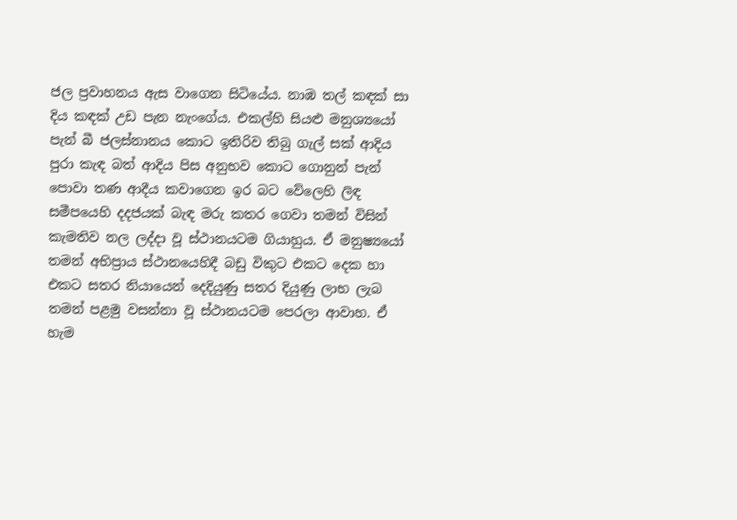ජල ප්‍රවාහනය ඇස වාගෙන සිටියේය. නාඹ තල් කඳක් සා දිය කඳක් උඩ පැන නැංගේය. එකල්හි සියළු මනුශ්‍යයෝ පැන් බී ජලස්නානය කොට ඉතිරිව තිබු ගැල් සක් ආදිය පුරා කැඳ බත් ආදිය පිස අනුභව කොට ගොනුන් පැන් පොවා තණ ආදීය කවාගෙන ඉර බට වේලෙහි ලිඳ සමීපයෙහි දදජයක් බැඳ මරු කතර ගෙවා තමන් විසින් කැමතිව නල ලද්දා වූ ස්ථානයටම ගියාහුය. ඒ මනුෂ්‍යයෝ තමන් අභිප්‍රාය ස්ථානයෙහිදී බඩු විකුට එකට දෙක හා එකට සතර නියායෙන් දෙදියුණු සතර දියුණු ලාභ ලැබ තමන් පළමු වසන්නා වූ ස්ථානයටම පෙරලා ආවාහ. ඒ හැම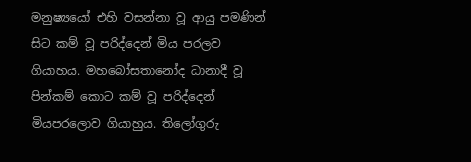මනුෂ්‍යයෝ එහි වසන්නා වූ ආයු පමණින් සිට කම් වූ පරිද්දෙන් මිය පරලව ගියාහය. මහබෝසතානෝද ධානාදී වූ පින්කම් කොට කම් වූ පරිද්දෙන් මියපරලොව ගියාහුය. තිලෝගුරු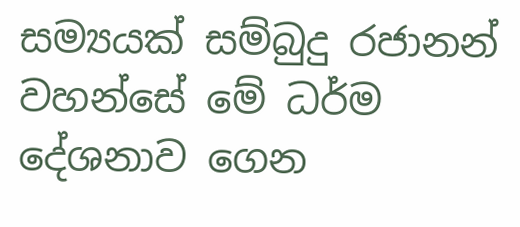සම්‍යයක් සම්බුදු රජානන් වහන්සේ මේ ධර්ම දේශනාව ගෙන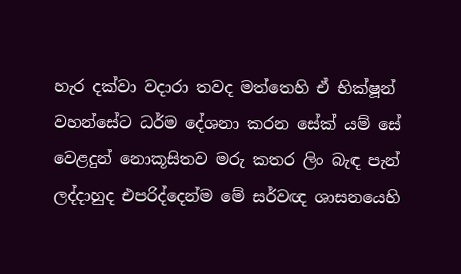හැර දක්වා වදාරා තවද මත්තෙහි ඒ භික්ෂූන් වහන්සේට ධර්ම දේශනා කරන සේක් යම් සේ වෙළදුන් නොකූසිතව මරු කතර ලිං බැඳ පැන් ලද්දාහුද එපරිද්දෙන්ම මේ සර්වඥ ශාසනයෙහි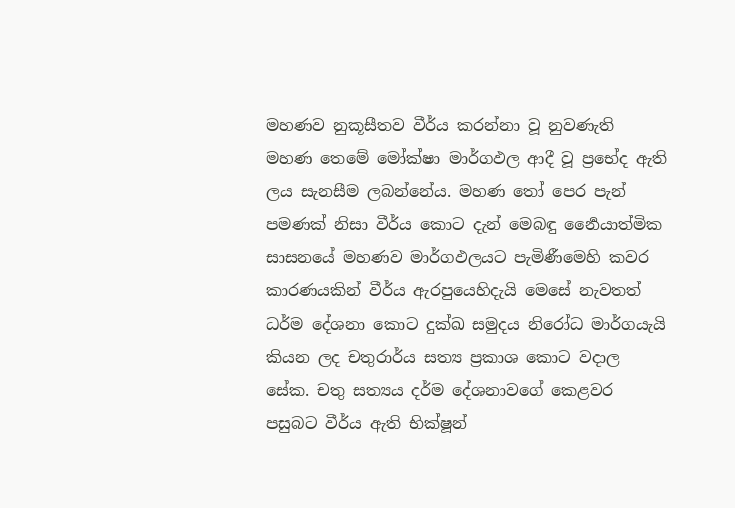මහණව නුකූසීතව වීර්ය කරන්නා වූ නුවණැති මහණ තෙමේ මෝක්ෂා මාර්ගඵල ආදී වූ ප්‍රභේද ඇති ලය සැනසීම ලබන්නේය. මහණ තෝ පෙර පැන් පමණක් නිසා වීර්ය කොට දැන් මෙබඳු ර්‍නෛයාත්මික සාසනයේ මහණව මාර්ගඵලයට පැමිණීමෙහි කවර කාරණයකින් වීර්ය ඇරපුයෙහිදැයි මෙසේ නැවතත් ධර්ම දේශනා කොට දුක්ඛ සමුදය නිරෝධ මාර්ගයැයි කියන ලද චතුරාර්ය සත්‍ය ප්‍රකාශ කොට වදාල සේක. චතු සත්‍යය දර්ම දේශනාවගේ කෙළවර පසුබට වීර්ය ඇති භික්ෂූන්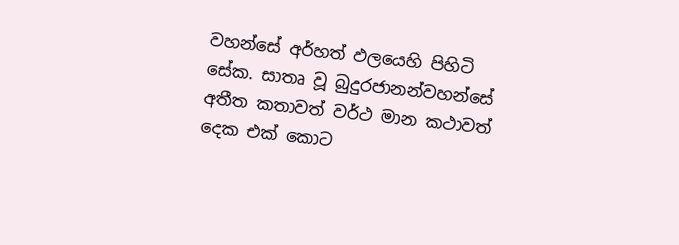වහන්සේ අර්හත් ඵලයෙහි පිහිටි සේක. සාතෘ වූ බුදුරජානන්වහන්සේ අතීත කතාවත් වර්ථ මාන කථාවත් දෙක එක් කොට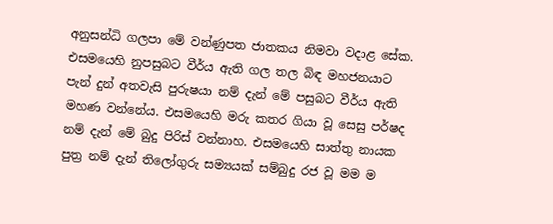අනුසන්ධි ගලපා මේ වන්ණුපත ජාතකය නිමවා වදාළ සේක. එසමයෙහි නුපසුබට වීර්ය ඇති ගල තල බිඳ මහජනයාට පැන් දුන් අතවැසි පුරුෂයා නම් දැන් මේ පසුබට වීර්ය ඇති මහණ වන්නේය. එසමයෙහි මරු කතර ගියා වූ සෙසු පර්ෂද නම් දැන් මේ බුදු පිරිස් වන්නාහ. එසමයෙහි සාත්තු නායක පුත්‍ර නම් දැන් තිලෝගුරු සම්‍යයක් සම්බුදු රජ වූ මම ම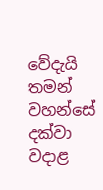වේදැයි තමන් වහන්සේ දක්වා වදාළ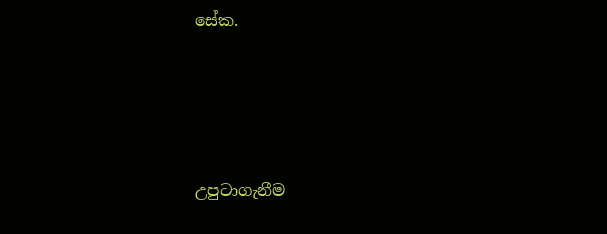සේක.





උපුටාගැනීම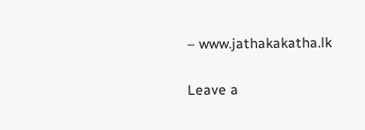– www.jathakakatha.lk

Leave a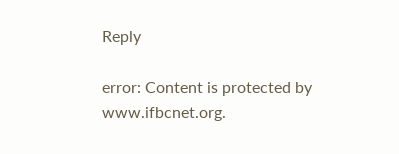Reply

error: Content is protected by www.ifbcnet.org.